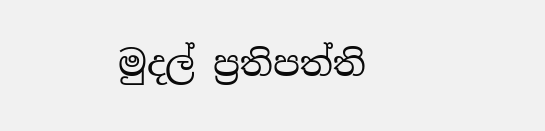මුදල් ප්‍රතිපත්ති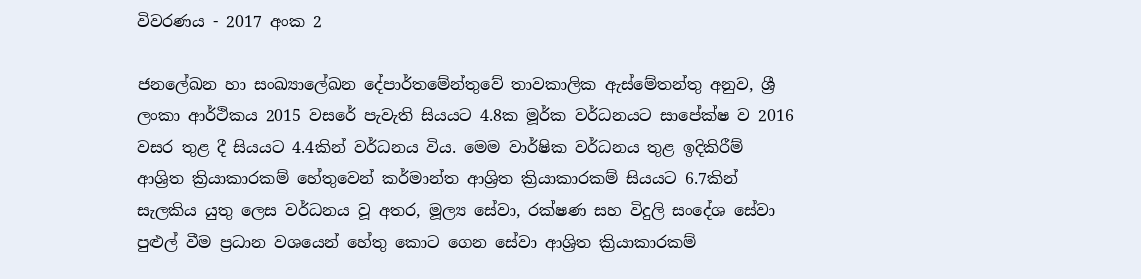විවරණය - 2017 අංක 2

ජනලේඛන හා සංඛ්‍යාලේඛන දේපාර්තමේන්තුවේ තාවකාලික ඇස්මේතන්තු අනුව, ශ්‍රී ලංකා ආර්ථිකය 2015 වසරේ පැවැති සියයට 4.8ක මූර්ක වර්ධනයට සාපේක්ෂ ව 2016 වසර තුළ දී සියයට 4.4කින් වර්ධනය විය. මෙම වාර්ෂික වර්ධනය තුළ ඉදිකිරීම් ආශ්‍රිත ක්‍රියාකාරකම් හේතුවෙන් කර්මාන්ත ආශ්‍රිත ක්‍රියාකාරකම් සියයට 6.7කින් සැලකිය යුතු ලෙස වර්ධනය වූ අතර, මූල්‍ය සේවා, රක්ෂණ සහ විදුලි සංදේශ සේවා පුළුල් වීම ප්‍රධාන වශයෙන් හේතු කොට ගෙන සේවා ආශ්‍රිත ක්‍රියාකාරකම්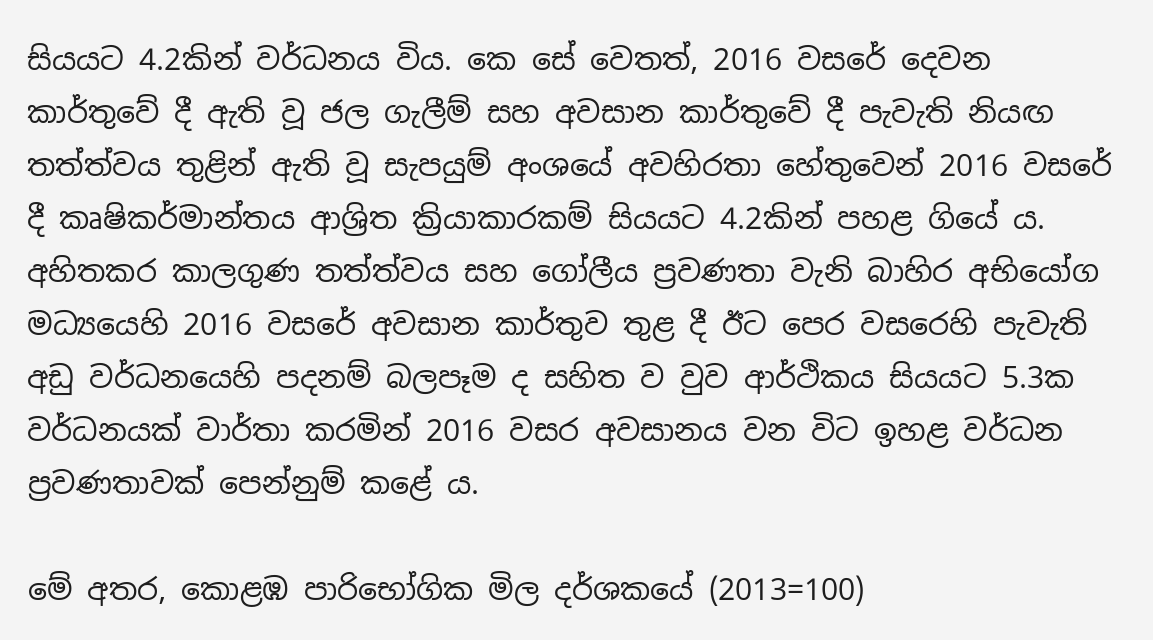සියයට 4.2කින් වර්ධනය විය. කෙ සේ වෙතත්, 2016 වසරේ දෙවන කාර්තුවේ දී ඇති වූ ජල ගැලීම් සහ අවසාන කාර්තුවේ දී පැවැති නියඟ තත්ත්වය තුළින් ඇති වූ සැපයුම් අංශයේ අවහිරතා හේතුවෙන් 2016 වසරේ දී කෘෂිකර්මාන්තය ආශ්‍රිත ක්‍රියාකාරකම් සියයට 4.2කින් පහළ ගියේ ය. අහිතකර කාලගුණ තත්ත්වය සහ ගෝලීය ප්‍රවණතා වැනි බාහිර අභියෝග මධ්‍යයෙහි 2016 වසරේ අවසාන කාර්තුව තුළ දී ඊට පෙර වසරෙහි පැවැති අඩු වර්ධනයෙහි පදනම් බලපෑම ද සහිත ව වුව ආර්ථිකය සියයට 5.3ක වර්ධනයක් වාර්තා කරමින් 2016 වසර අවසානය වන විට ඉහළ වර්ධන ප්‍රවණතාවක් පෙන්නුම් කළේ ය.

මේ අතර, කොළඹ පාරිභෝගික මිල දර්ශකයේ (2013=100)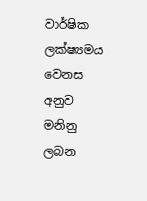වාර්ෂික ලක්ෂ්‍යමය වෙනස අනුව මනිනු ලබන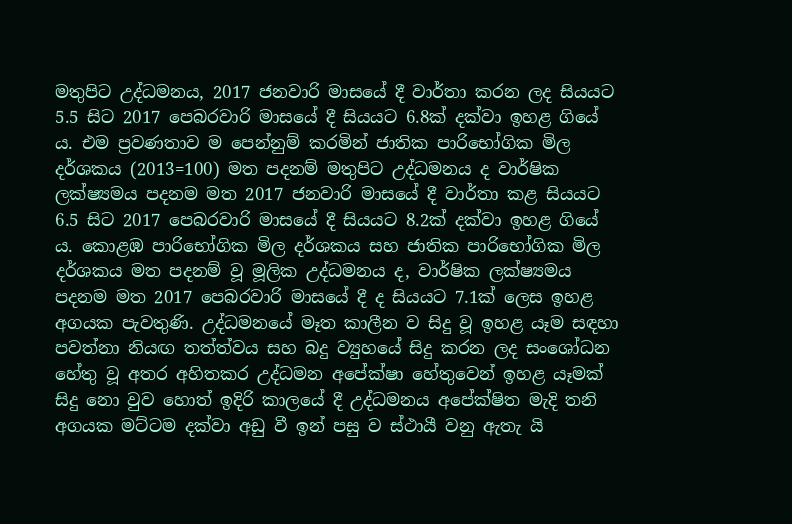මතුපිට උද්ධමනය, 2017 ජනවාරි මාසයේ දී වාර්තා කරන ලද සියයට 5.5 සිට 2017 පෙබරවාරි මාසයේ දී සියයට 6.8ක් දක්වා ඉහළ ගියේ ය. එම ප්‍රවණතාව ම පෙන්නුම් කරමින් ජාතික පාරිභෝගික මිල දර්ශකය (2013=100) මත පදනම් මතුපිට උද්ධමනය ද වාර්ෂික ලක්ෂ්‍යමය පදනම මත 2017 ජනවාරි මාසයේ දී වාර්තා කළ සියයට 6.5 සිට 2017 පෙබරවාරි මාසයේ දී සියයට 8.2ක් දක්වා ඉහළ ගියේ ය. කොළඹ පාරිභෝගික මිල දර්ශකය සහ ජාතික පාරිභෝගික මිල දර්ශකය මත පදනම් වූ මූලික උද්ධමනය ද, වාර්ෂික ලක්ෂ්‍යමය පදනම මත 2017 පෙබරවාරි මාසයේ දී ද සියයට 7.1ක් ලෙස ඉහළ අගයක පැවතුණි. උද්ධමනයේ මෑත කාලීන ව සිදු වූ ඉහළ යෑම සඳහා පවත්නා නියඟ තත්ත්වය සහ බදු ව්‍යුහයේ සිදු කරන ලද සංශෝධන හේතු වූ අතර අහිතකර උද්ධමන අපේක්ෂා හේතුවෙන් ඉහළ යෑමක් සිදු නො වුව හොත් ඉදිරි කාලයේ දී උද්ධමනය අපේක්ෂිත මැදි තනි අගයක මට්ටම දක්වා අඩු වී ඉන් පසු ව ස්ථායී වනු ඇතැ යි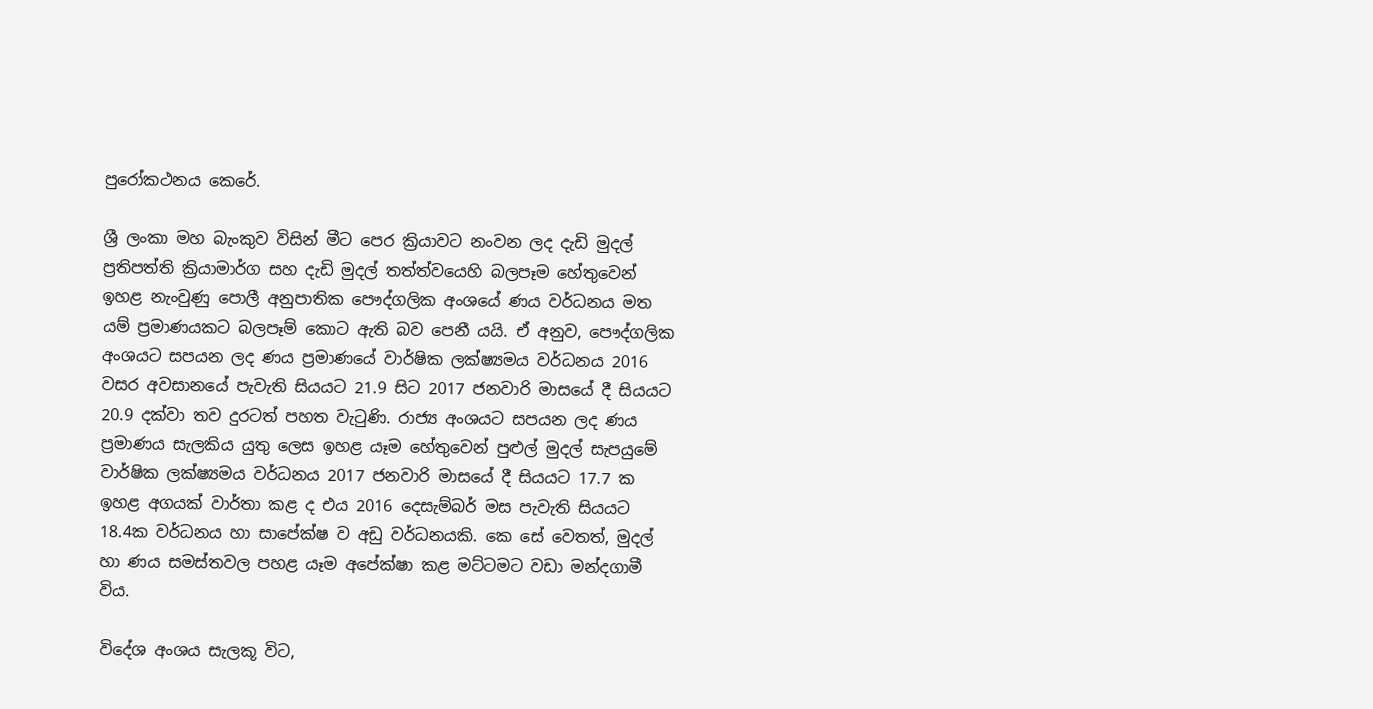පුරෝකථනය කෙරේ.

ශ්‍රී ලංකා මහ බැංකුව විසින් මීට පෙර ක්‍රියාවට නංවන ලද දැඩි මුදල් ප්‍රතිපත්ති ක්‍රියාමාර්ග සහ දැඩි මුදල් තත්ත්වයෙහි බලපෑම හේතුවෙන් ඉහළ නැංවුණු පොලී අනුපාතික පෞද්ගලික අංශයේ ණය වර්ධනය මත යම් ප්‍රමාණයකට බලපෑම් කොට ඇති බව පෙනී යයි. ඒ අනුව, පෞද්ගලික අංශයට සපයන ලද ණය ප්‍රමාණයේ වාර්ෂික ලක්ෂ්‍යමය වර්ධනය 2016 වසර අවසානයේ පැවැති සියයට 21.9 සිට 2017 ජනවාරි මාසයේ දී සියයට 20.9 දක්වා තව දුරටත් පහත වැටුණි. රාජ්‍ය අංශයට සපයන ලද ණය ප්‍රමාණය සැලකිය යුතු ලෙස ඉහළ යෑම හේතුවෙන් පුළුල් මුදල් සැපයුමේ වාර්ෂික ලක්ෂ්‍යමය වර්ධනය 2017 ජනවාරි මාසයේ දී සියයට 17.7 ක ඉහළ අගයක් වාර්තා කළ ද එය 2016 දෙසැම්බර් මස පැවැති සියයට 18.4ක වර්ධනය හා සාපේක්ෂ ව අඩු වර්ධනයකි. කෙ සේ වෙතත්, මුදල් හා ණය සමස්තවල පහළ යෑම අපේක්ෂා කළ මට්ටමට වඩා මන්දගාමී විය.

විදේශ අංශය සැලකූ විට,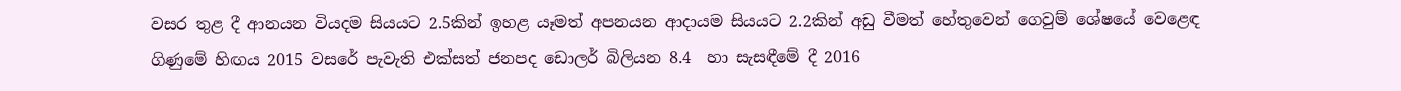වසර තුළ දී ආනයන වියදම සියයට 2.5කින් ඉහළ යෑමත් අපනයන ආදායම සියයට 2.2කින් අඩු වීමත් හේතුවෙන් ගෙවුම් ශේෂයේ වෙළෙඳ ගිණුමේ හිඟය 2015 වසරේ පැවැති එක්සත් ජනපද ඩොලර් බිලියන 8.4  හා සැසඳීමේ දී 2016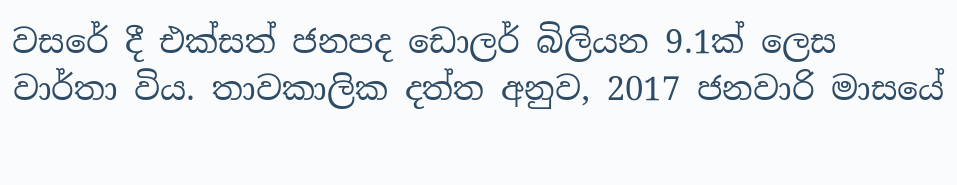වසරේ දී එක්සත් ජනපද ඩොලර් බිලියන 9.1ක් ලෙස වාර්තා විය. තාවකාලික දත්ත අනුව, 2017 ජනවාරි මාසයේ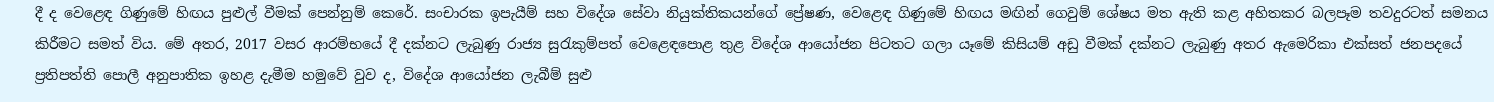දී ද වෙළෙඳ ගිණුමේ හිඟය පුළුල් වීමක් පෙන්නුම් කෙරේ. සංචාරක ඉපැයීම් සහ විදේශ සේවා නියුක්තිකයන්ගේ ප්‍රේෂණ, වෙළෙඳ ගිණුමේ හිඟය මඟින් ගෙවුම් ශේෂය මත ඇති කළ අහිතකර බලපෑම තවදුරටත් සමනය කිරීමට සමත් විය. මේ අතර, 2017 වසර ආරම්භයේ දී දක්නට ලැබුණු රාජ්‍ය සුරැකුම්‍පත් වෙළෙඳපොළ තුළ විදේශ ආයෝජන පිටතට ගලා යෑමේ කිසියම් අඩු වීමක් දක්නට ලැබුණු අතර ඇමෙරිකා එක්සත් ජනපදයේ ප්‍රතිපත්ති පොලී අනුපාතික ඉහළ දැමීම හමුවේ වුව ද, විදේශ ආයෝජන ලැබීම් සුළු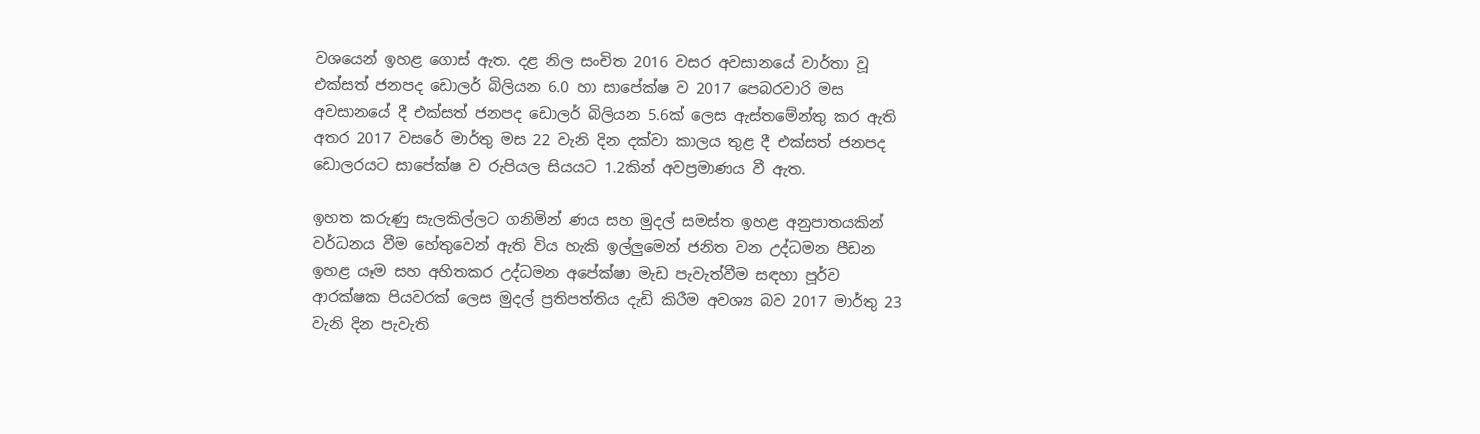වශයෙන් ඉහළ ගොස් ඇත. දළ නිල සංචිත 2016 වසර අවසානයේ වාර්තා වූ එක්සත් ජනපද ඩොලර් බිලියන 6.0 හා සාපේක්ෂ ව 2017 පෙබරවාරි මස අවස‍ානයේ දී එක්සත් ජනපද ඩොලර් බිලියන 5.6ක් ලෙස ඇස්තමේන්තු කර ඇති අතර 2017 වසරේ මාර්තු මස 22 වැනි දින දක්වා කාලය තුළ දී එක්සත් ජනපද ඩොලරයට සාපේක්ෂ ව රුපියල සියයට 1.2කින් අවප්‍රමාණය වී ඇත.

ඉහත කරුණු සැලකිල්ලට ගනිමින් ණය සහ මුදල් සමස්ත ඉහළ අනුපාතයකින් වර්ධනය වීම හේතුවෙන් ඇති විය හැකි ඉල්ලුමෙන් ජනිත වන උද්ධමන පීඩන ඉහළ යෑම සහ අහිතකර උද්ධමන අපේක්ෂා මැඩ පැවැත්වීම සඳහා පූර්ව ආරක්ෂක පියවරක් ලෙස මුදල් ප්‍රතිපත්තිය දැඩි කිරීම අවශ්‍ය බව 2017 මාර්තු 23 වැනි දින පැවැති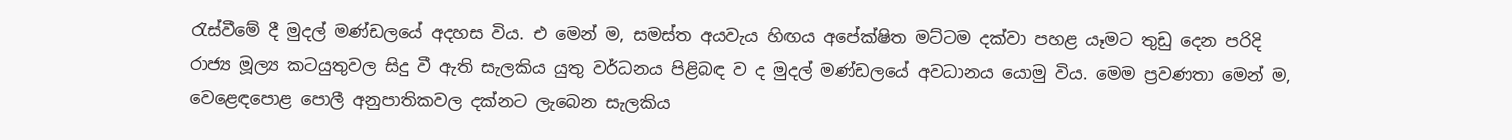රැස්වීමේ දී මුදල් මණ්ඩලයේ අදහස විය. එ මෙන් ම, සමස්ත අයවැය හිඟය අපේක්ෂිත මට්ටම දක්වා පහළ යෑමට තුඩු දෙන පරිදි රාජ්‍ය මූල්‍ය කටයුතුවල සිදු වී ඇති සැලකිය යුතු වර්ධනය පිළිබඳ ව ද මුදල් මණ්ඩලයේ අවධානය යොමු විය. මෙම ප්‍රවණතා මෙන් ම, වෙළෙඳපොළ පොලී අනුපාතිකවල දක්නට ලැබෙන සැලකිය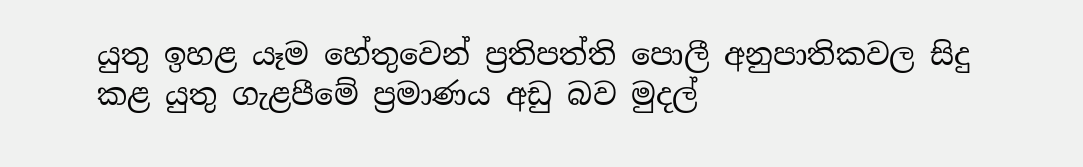යුතු ඉහළ යෑම හේතුවෙන් ප්‍රතිපත්ති පොලී අනුපාතිකවල සිදු කළ යුතු ගැළපීමේ ප්‍රමාණය අඩු බව මුදල්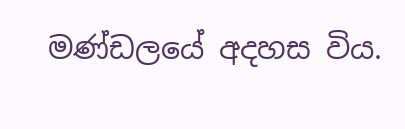මණ්ඩලයේ අදහස විය.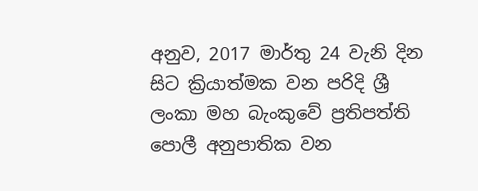අනුව, 2017 මාර්තු 24 වැනි දින සිට ක්‍රියාත්මක වන පරිදි ශ්‍රී ලංකා මහ බැංකුවේ ප්‍රතිපත්ති පොලී අනුපාතික වන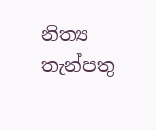නිත්‍ය තැන්පතු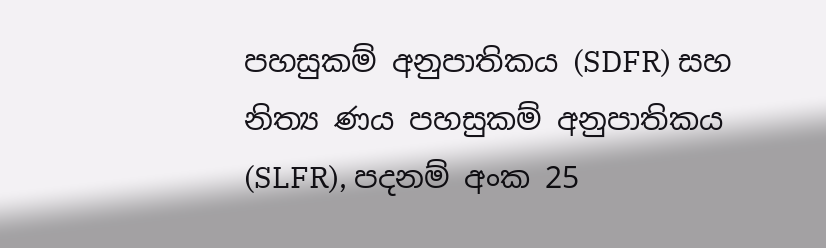පහසුකම් අනුපාතිකය (SDFR) සහ නිත්‍ය ණය පහසුකම් අනුපාතිකය (SLFR), පදනම් අංක 25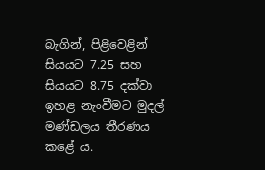බැගින්, පිළිවෙළින් සියයට 7.25 සහ සියයට 8.75 දක්වා ඉහළ නැංවීමට මුදල් මණ්ඩලය තීරණය කළේ ය.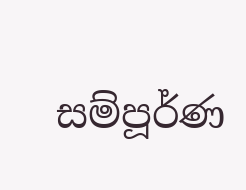සම්පූර්ණ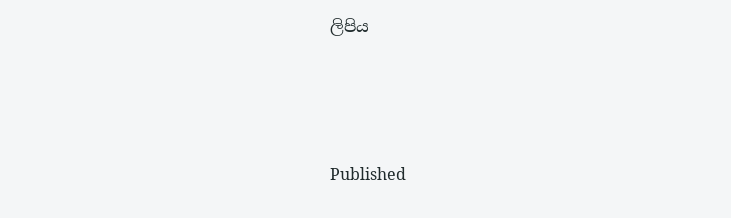ලිපිය





Published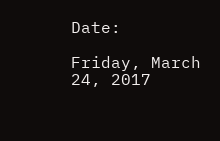Date:

Friday, March 24, 2017